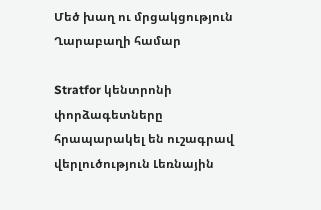Մեծ խաղ ու մրցակցություն Ղարաբաղի համար

Stratfor կենտրոնի փորձագետները հրապարակել են ուշագրավ վերլուծություն Լեռնային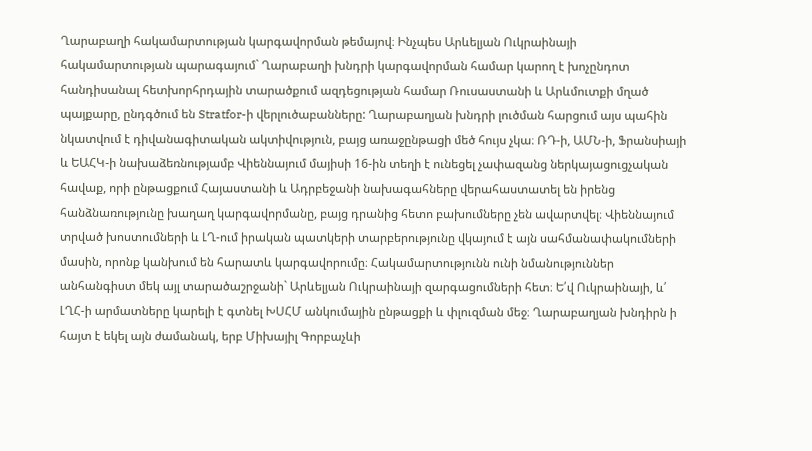Ղարաբաղի հակամարտության կարգավորման թեմայով։ Ինչպես Արևելյան Ուկրաինայի հակամարտության պարագայում` Ղարաբաղի խնդրի կարգավորման համար կարող է խոչընդոտ հանդիսանալ հետխորհրդային տարածքում ազդեցության համար Ռուսաստանի և Արևմուտքի մղած պայքարը, ընդգծում են Stratfor-ի վերլուծաբանները: Ղարաբաղյան խնդրի լուծման հարցում այս պահին նկատվում է դիվանագիտական ակտիվություն, բայց առաջընթացի մեծ հույս չկա։ ՌԴ-ի, ԱՄՆ-ի, Ֆրանսիայի և ԵԱՀԿ-ի նախաձեռնությամբ Վիեննայում մայիսի 16-ին տեղի է ունեցել չափազանց ներկայացուցչական հավաք, որի ընթացքում Հայաստանի և Ադրբեջանի նախագահները վերահաստատել են իրենց հանձնառությունը խաղաղ կարգավորմանը, բայց դրանից հետո բախումները չեն ավարտվել։ Վիեննայում տրված խոստումների և ԼՂ-ում իրական պատկերի տարբերությունը վկայում է այն սահմանափակումների մասին, որոնք կանխում են հարատև կարգավորումը։ Հակամարտությունն ունի նմանություններ անհանգիստ մեկ այլ տարածաշրջանի` Արևելյան Ուկրաինայի զարգացումների հետ։ Ե՛վ Ուկրաինայի, և՛ ԼՂՀ-ի արմատները կարելի է գտնել ԽՍՀՄ անկումային ընթացքի և փլուզման մեջ։ Ղարաբաղյան խնդիրն ի հայտ է եկել այն ժամանակ, երբ Միխայիլ Գորբաչևի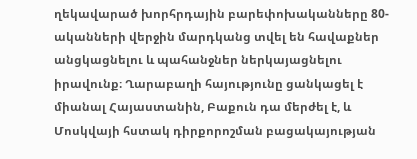ղեկավարած խորհրդային բարեփոխականները 80-ականների վերջին մարդկանց տվել են հավաքներ անցկացնելու և պահանջներ ներկայացնելու իրավունք։ Ղարաբաղի հայությունը ցանկացել է միանալ Հայաստանին, Բաքուն դա մերժել է, և Մոսկվայի հստակ դիրքորոշման բացակայության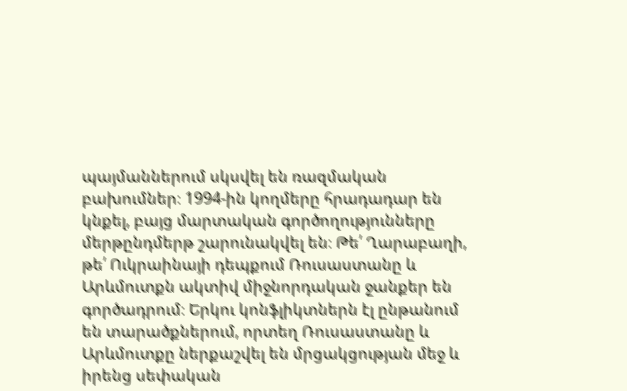պայմաններում սկսվել են ռազմական բախումներ։ 1994-ին կողմերը հրադադար են կնքել, բայց մարտական գործողությունները մերթընդմերթ շարունակվել են։ Թե՛ Ղարաբաղի, թե՛ Ուկրաինայի դեպքում Ռուսաստանը և Արևմուտքն ակտիվ միջնորդական ջանքեր են գործադրում։ Երկու կոնֆլիկտներն էլ ընթանում են տարածքներում, որտեղ Ռուսաստանը և Արևմուտքը ներքաշվել են մրցակցության մեջ և իրենց սեփական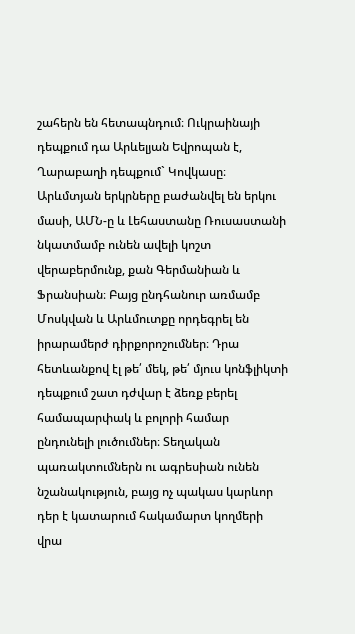շահերն են հետապնդում։ Ուկրաինայի դեպքում դա Արևելյան Եվրոպան է, Ղարաբաղի դեպքում` Կովկասը։ Արևմտյան երկրները բաժանվել են երկու մասի, ԱՄՆ-ը և Լեհաստանը Ռուսաստանի նկատմամբ ունեն ավելի կոշտ վերաբերմունք, քան Գերմանիան և Ֆրանսիան։ Բայց ընդհանուր առմամբ Մոսկվան և Արևմուտքը որդեգրել են իրարամերժ դիրքորոշումներ։ Դրա հետևանքով էլ թե՛ մեկ, թե՛ մյուս կոնֆլիկտի դեպքում շատ դժվար է ձեռք բերել համապարփակ և բոլորի համար ընդունելի լուծումներ։ Տեղական պառակտումներն ու ագրեսիան ունեն նշանակություն, բայց ոչ պակաս կարևոր դեր է կատարում հակամարտ կողմերի վրա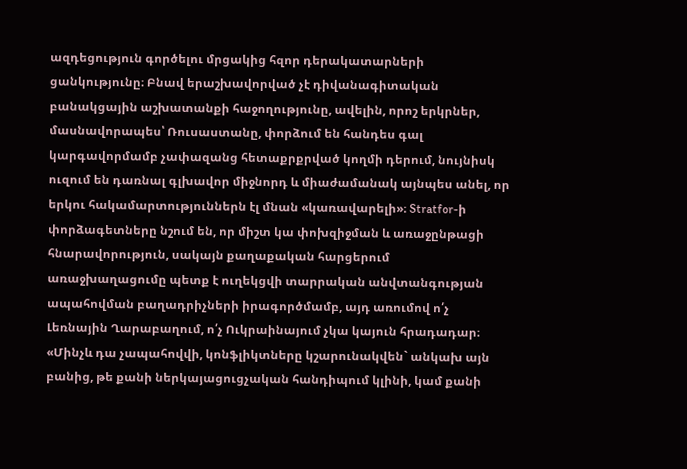ազդեցություն գործելու մրցակից հզոր դերակատարների ցանկությունը։ Բնավ երաշխավորված չէ դիվանագիտական բանակցային աշխատանքի հաջողությունը, ավելին, որոշ երկրներ, մասնավորապես՝ Ռուսաստանը, փորձում են հանդես գալ կարգավորմամբ չափազանց հետաքրքրված կողմի դերում, նույնիսկ ուզում են դառնալ գլխավոր միջնորդ և միաժամանակ այնպես անել, որ երկու հակամարտություններն էլ մնան «կառավարելի»։ Stratfor-ի փորձագետները նշում են, որ միշտ կա փոխզիջման և առաջընթացի հնարավորություն, սակայն քաղաքական հարցերում առաջխաղացումը պետք է ուղեկցվի տարրական անվտանգության ապահովման բաղադրիչների իրագործմամբ, այդ առումով ո՛չ Լեռնային Ղարաբաղում, ո՛չ Ուկրաինայում չկա կայուն հրադադար։ «Մինչև դա չապահովվի, կոնֆլիկտները կշարունակվեն` անկախ այն բանից, թե քանի ներկայացուցչական հանդիպում կլինի, կամ քանի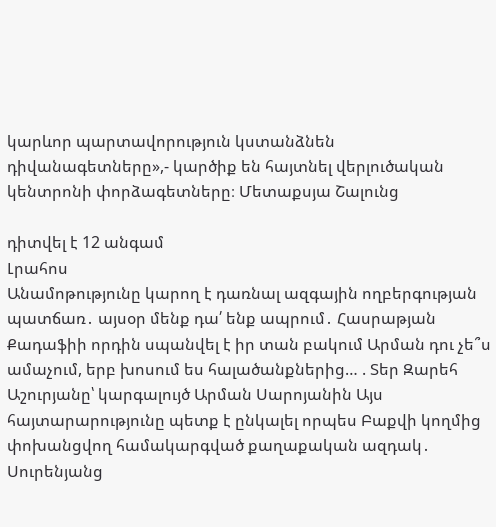կարևոր պարտավորություն կստանձնեն դիվանագետները»,- կարծիք են հայտնել վերլուծական կենտրոնի փորձագետները։ Մետաքսյա Շալունց

դիտվել է 12 անգամ
Լրահոս
Անամոթությունը կարող է դառնալ ազգային ողբերգության պատճառ․ այսօր մենք դա՛ ենք ապրում․ Հասրաթյան Քադաֆիի որդին սպանվել է իր տան բակում Արման դու չե՞ս ամաչում, երբ խոսում ես հալածանքներից… . Տեր Զարեհ Աշուրյանը՝ կարգալույծ Արման Սարոյանին Այս հայտարարությունը պետք է ընկալել որպես Բաքվի կողմից փոխանցվող համակարգված քաղաքական ազդակ․ Սուրենյանց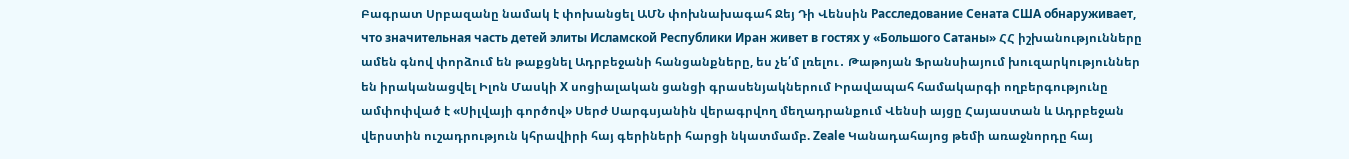Բագրատ Սրբազանը նամակ է փոխանցել ԱՄՆ փոխնախագահ Ջեյ Դի Վենսին Расследование Сената США обнаруживает, что значительная часть детей элиты Исламской Республики Иран живет в гостях у «Большого Сатаны» ՀՀ իշխանությունները ամեն գնով փորձում են թաքցնել Ադրբեջանի հանցանքները, ես չե՛մ լռելու․ Թաթոյան Ֆրանսիայում խուզարկություններ են իրականացվել Իլոն Մասկի X սոցիալական ցանցի գրասենյակներում Իրավապահ համակարգի ողբերգությունը ամփոփված է «Սիլվայի գործով» Սերժ Սարգսյանին վերագրվող մեղադրանքում Վենսի այցը Հայաստան և Ադրբեջան վերստին ուշադրություն կհրավիրի հայ գերիների հարցի նկատմամբ. Zeale Կանադահայոց թեմի առաջնորդը հայ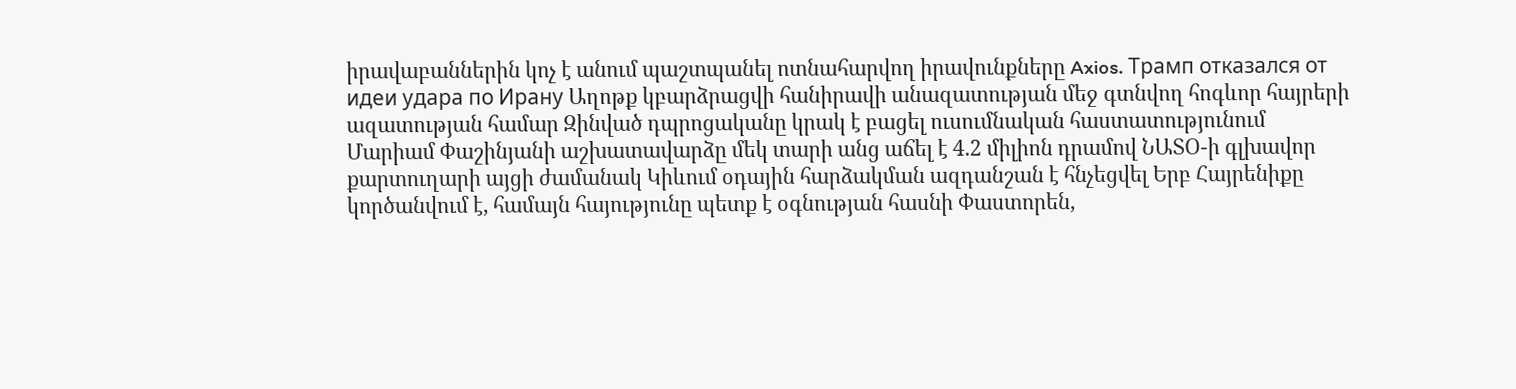իրավաբաններին կոչ է անում պաշտպանել ոտնահարվող իրավունքները Axios. Трамп отказался от идеи удара по Ирану Աղոթք կբարձրացվի հանիրավի անազատության մեջ գտնվող հոգևոր հայրերի ազատության համար Զինված դպրոցականը կրակ է բացել ուսումնական հաստատությունում Մարիամ Փաշինյանի աշխատավարձը մեկ տարի անց աճել է 4.2 միլիոն դրամով ՆԱՏՕ-ի գլխավոր քարտուղարի այցի ժամանակ Կիևում օդային հարձակման ազդանշան է հնչեցվել Երբ Հայրենիքը կործանվում է, համայն հայությունը պետք է օգնության հասնի Փաստորեն,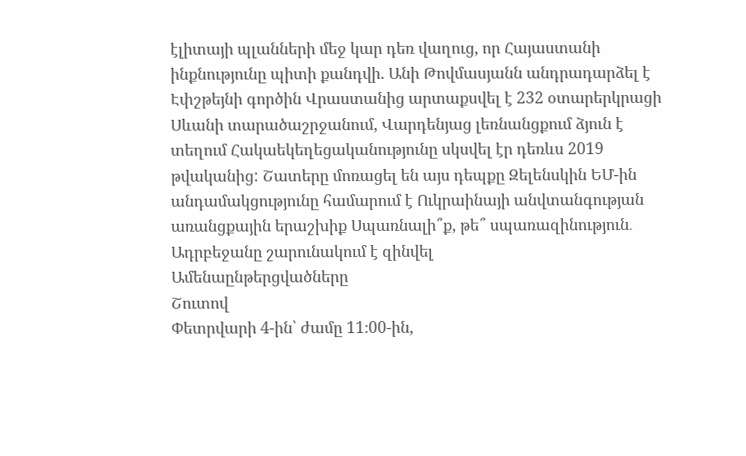էլիտայի պլանների մեջ կար դեռ վաղուց, որ Հայաստանի ինքնությունը պիտի քանդվի. Անի Թովմասյանն անդրադարձել է Էփշթեյնի գործին Վրաստանից արտաքսվել է 232 օտարերկրացի Սևանի տարածաշրջանում, Վարդենյաց լեռնանցքում ձյուն է տեղում Հակաեկեղեցականությունը սկսվել էր դեռևս 2019 թվականից: Շատերը մոռացել են այս դեպքը Զելենսկին ԵՄ-ին անդամակցությունը համարում է Ուկրաինայի անվտանգության առանցքային երաշխիք Սպառնալի՞ք, թե՞ սպառազինություն․ Ադրբեջանը շարունակում է զինվել
Ամենաընթերցվածները
Շուտով
Փետրվարի 4-ին՝ ժամը 11։00-ին,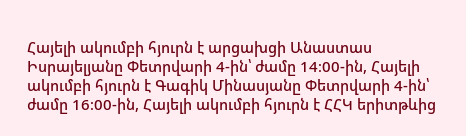Հայելի ակումբի հյուրն է արցախցի Անաստաս Իսրայելյանը Փետրվարի 4-ին՝ ժամը 14։00-ին, Հայելի ակումբի հյուրն է Գագիկ Մինասյանը Փետրվարի 4-ին՝ ժամը 16։00-ին, Հայելի ակումբի հյուրն է ՀՀԿ երիտթևից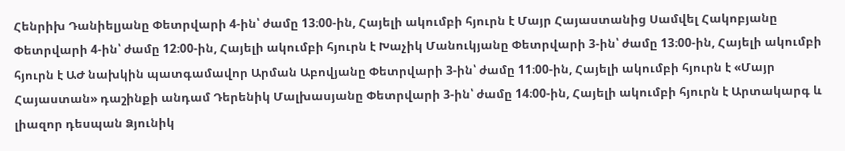Հենրիխ Դանիելյանը Փետրվարի 4-ին՝ ժամը 13։00-ին, Հայելի ակումբի հյուրն է Մայր Հայաստանից Սամվել Հակոբյանը Փետրվարի 4-ին՝ ժամը 12։00-ին, Հայելի ակումբի հյուրն է Խաչիկ Մանուկյանը Փետրվարի 3-ին՝ ժամը 13։00-ին, Հայելի ակումբի հյուրն է ԱԺ նախկին պատգամավոր Արման Աբովյանը Փետրվարի 3-ին՝ ժամը 11։00-ին, Հայելի ակումբի հյուրն է «Մայր Հայաստան» դաշինքի անդամ Դերենիկ Մալխասյանը Փետրվարի 3-ին՝ ժամը 14։00-ին, Հայելի ակումբի հյուրն է Արտակարգ և լիազոր դեսպան Ձյունիկ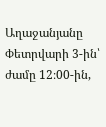Աղաջանյանը Փետրվարի 3-ին՝ ժամը 12։00-ին,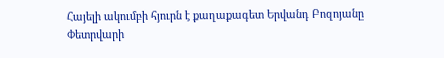Հայելի ակումբի հյուրն է քաղաքագետ Երվանդ Բոզոյանը Փետրվարի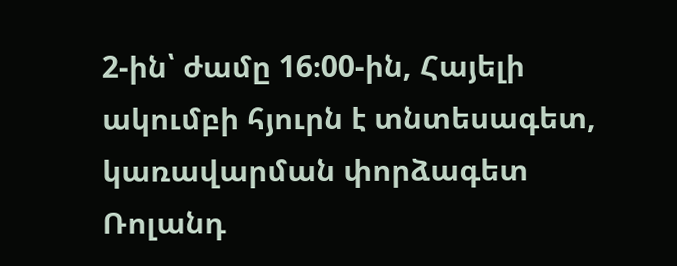2-ին՝ ժամը 16։00-ին, Հայելի ակումբի հյուրն է տնտեսագետ, կառավարման փորձագետ Ռոլանդ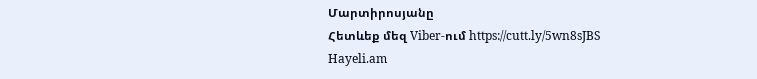Մարտիրոսյանը
Հետևեք մեզ Viber-ում https://cutt.ly/5wn8sJBS
Hayeli.am